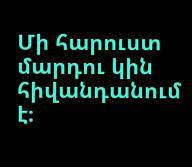Մի հարուստ մարդու կին հիվանդանում է։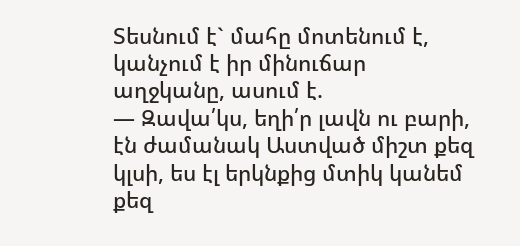Տեսնում է` մահը մոտենում է, կանչում է իր մինուճար աղջկանը, ասում է.
― Զավա՛կս, եղի՛ր լավն ու բարի, էն ժամանակ Աստված միշտ քեզ կլսի, ես էլ երկնքից մտիկ կանեմ քեզ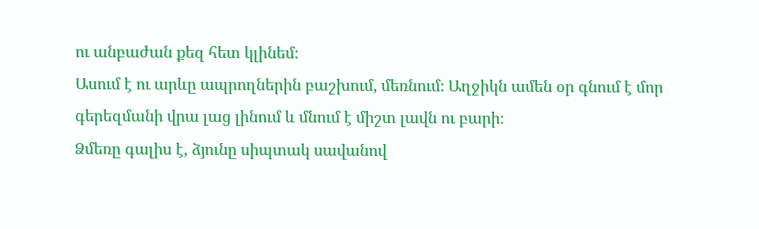ու անբաժան քեզ հետ կլինեմ։
Ասում է ու արևը ապրողներին բաշխում, մեռնում։ Աղջիկն ամեն օր գնում է մոր գերեզմանի վրա լաց լինում և մնում է միշտ լավն ու բարի։
Ձմեռը գալիս է, ձյունը սիպտակ սավանով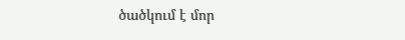ծածկում է մոր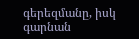գերեզմանը, իսկ գարնան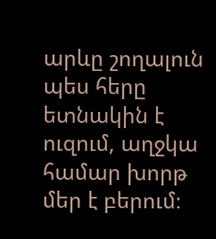արևը շողալուն պես հերը ետնակին է ուզում, աղջկա համար խորթ մեր է բերում։